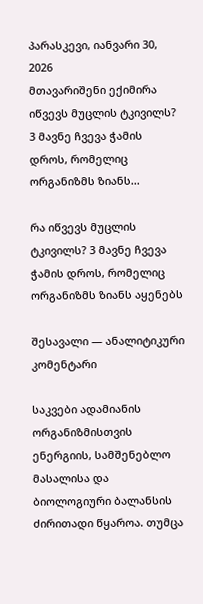პარასკევი, იანვარი 30, 2026
მთავარიშენი ექიმირა იწვევს მუცლის ტკივილს? 3 მავნე ჩვევა ჭამის დროს, რომელიც ორგანიზმს ზიანს...

რა იწვევს მუცლის ტკივილს? 3 მავნე ჩვევა ჭამის დროს, რომელიც ორგანიზმს ზიანს აყენებს

შესავალი — ანალიტიკური კომენტარი

საკვები ადამიანის ორგანიზმისთვის ენერგიის, სამშენებლო მასალისა და ბიოლოგიური ბალანსის ძირითადი წყაროა. თუმცა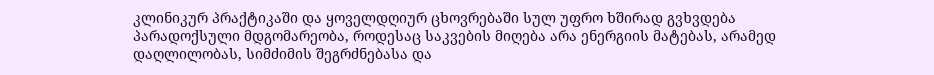კლინიკურ პრაქტიკაში და ყოველდღიურ ცხოვრებაში სულ უფრო ხშირად გვხვდება პარადოქსული მდგომარეობა, როდესაც საკვების მიღება არა ენერგიის მატებას, არამედ დაღლილობას, სიმძიმის შეგრძნებასა და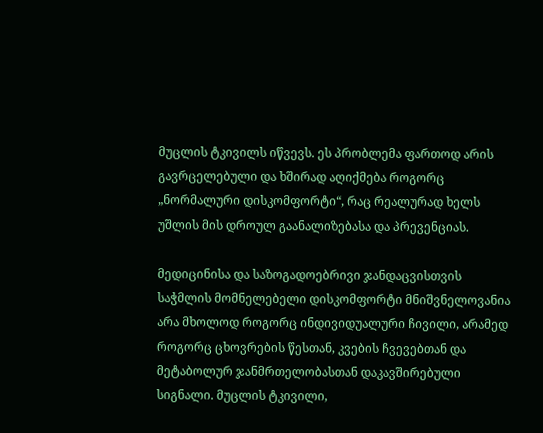მუცლის ტკივილს იწვევს. ეს პრობლემა ფართოდ არის გავრცელებული და ხშირად აღიქმება როგორც „ნორმალური დისკომფორტი“, რაც რეალურად ხელს უშლის მის დროულ გაანალიზებასა და პრევენციას.

მედიცინისა და საზოგადოებრივი ჯანდაცვისთვის საჭმლის მომნელებელი დისკომფორტი მნიშვნელოვანია არა მხოლოდ როგორც ინდივიდუალური ჩივილი, არამედ როგორც ცხოვრების წესთან, კვების ჩვევებთან და მეტაბოლურ ჯანმრთელობასთან დაკავშირებული სიგნალი. მუცლის ტკივილი,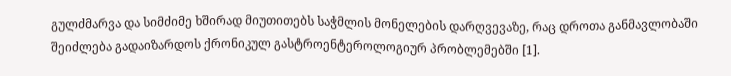გულძმარვა და სიმძიმე ხშირად მიუთითებს საჭმლის მონელების დარღვევაზე, რაც დროთა განმავლობაში შეიძლება გადაიზარდოს ქრონიკულ გასტროენტეროლოგიურ პრობლემებში [1].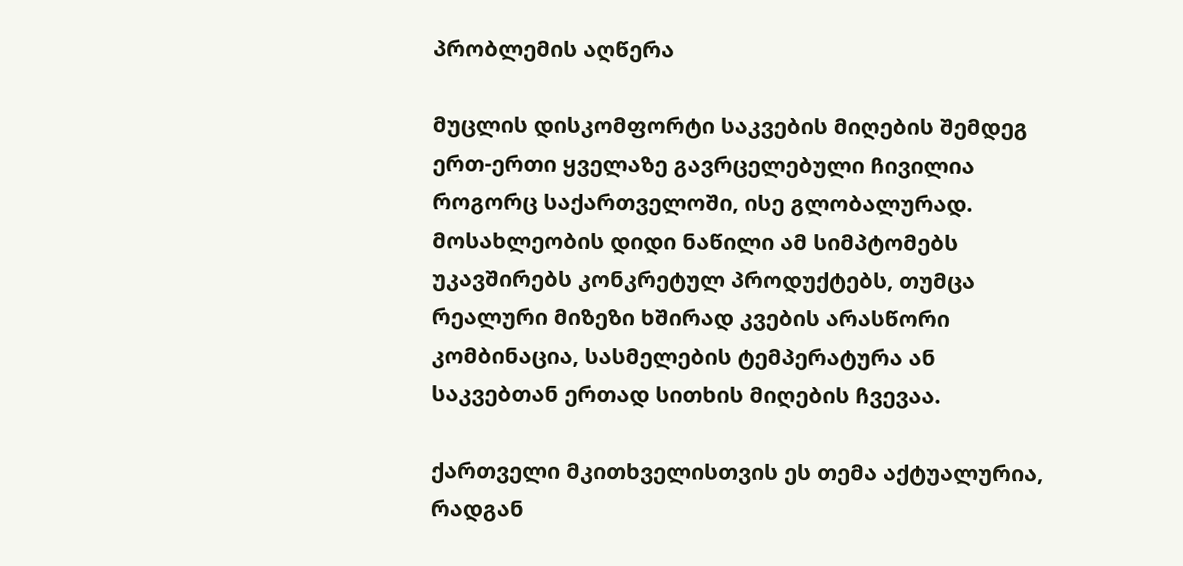პრობლემის აღწერა

მუცლის დისკომფორტი საკვების მიღების შემდეგ ერთ-ერთი ყველაზე გავრცელებული ჩივილია როგორც საქართველოში, ისე გლობალურად. მოსახლეობის დიდი ნაწილი ამ სიმპტომებს უკავშირებს კონკრეტულ პროდუქტებს, თუმცა რეალური მიზეზი ხშირად კვების არასწორი კომბინაცია, სასმელების ტემპერატურა ან საკვებთან ერთად სითხის მიღების ჩვევაა.

ქართველი მკითხველისთვის ეს თემა აქტუალურია, რადგან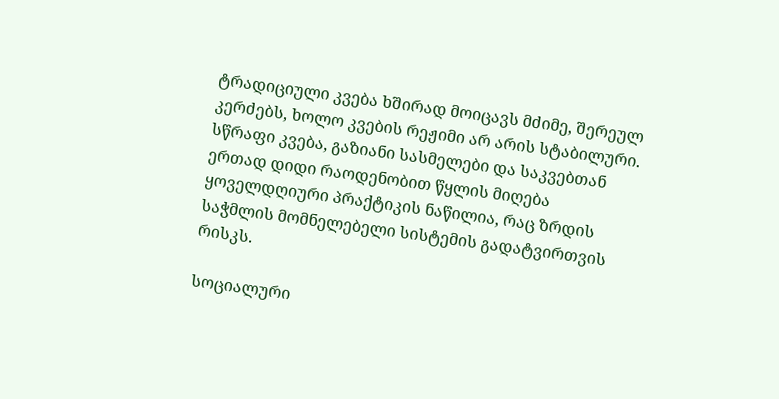ტრადიციული კვება ხშირად მოიცავს მძიმე, შერეულ კერძებს, ხოლო კვების რეჟიმი არ არის სტაბილური. სწრაფი კვება, გაზიანი სასმელები და საკვებთან ერთად დიდი რაოდენობით წყლის მიღება ყოველდღიური პრაქტიკის ნაწილია, რაც ზრდის საჭმლის მომნელებელი სისტემის გადატვირთვის რისკს.

სოციალური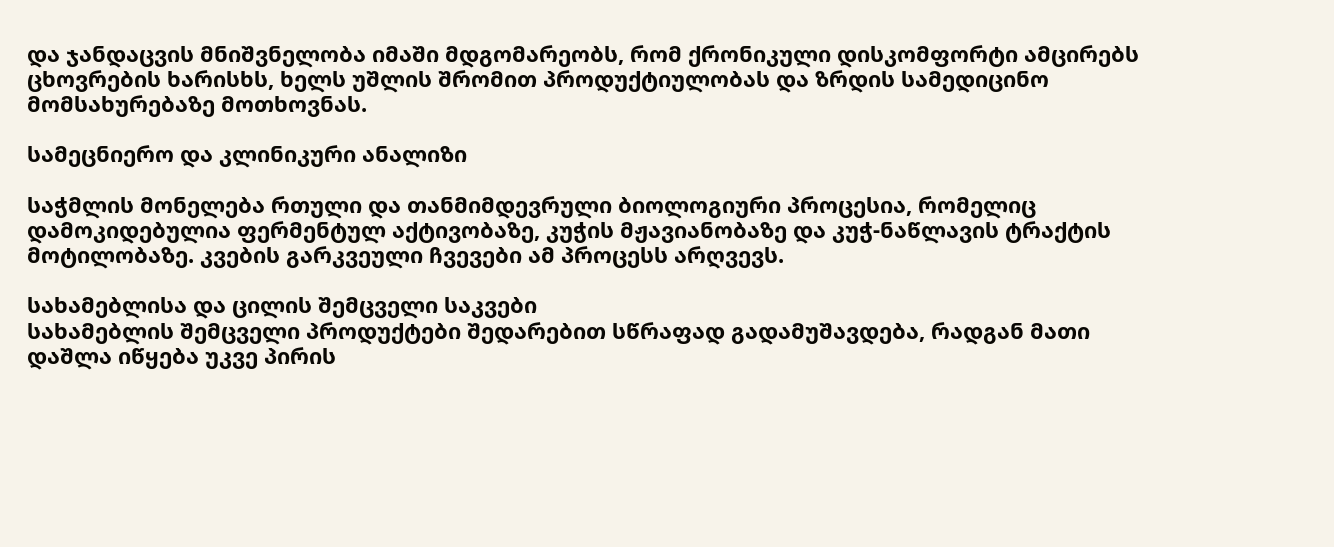და ჯანდაცვის მნიშვნელობა იმაში მდგომარეობს, რომ ქრონიკული დისკომფორტი ამცირებს ცხოვრების ხარისხს, ხელს უშლის შრომით პროდუქტიულობას და ზრდის სამედიცინო მომსახურებაზე მოთხოვნას.

სამეცნიერო და კლინიკური ანალიზი

საჭმლის მონელება რთული და თანმიმდევრული ბიოლოგიური პროცესია, რომელიც დამოკიდებულია ფერმენტულ აქტივობაზე, კუჭის მჟავიანობაზე და კუჭ-ნაწლავის ტრაქტის მოტილობაზე. კვების გარკვეული ჩვევები ამ პროცესს არღვევს.

სახამებლისა და ცილის შემცველი საკვები
სახამებლის შემცველი პროდუქტები შედარებით სწრაფად გადამუშავდება, რადგან მათი დაშლა იწყება უკვე პირის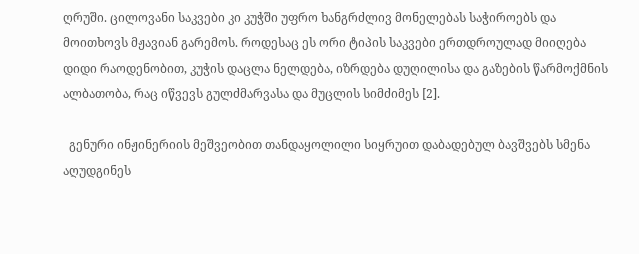ღრუში. ცილოვანი საკვები კი კუჭში უფრო ხანგრძლივ მონელებას საჭიროებს და მოითხოვს მჟავიან გარემოს. როდესაც ეს ორი ტიპის საკვები ერთდროულად მიიღება დიდი რაოდენობით, კუჭის დაცლა ნელდება, იზრდება დუღილისა და გაზების წარმოქმნის ალბათობა, რაც იწვევს გულძმარვასა და მუცლის სიმძიმეს [2].

  გენური ინჟინერიის მეშვეობით თანდაყოლილი სიყრუით დაბადებულ ბავშვებს სმენა აღუდგინეს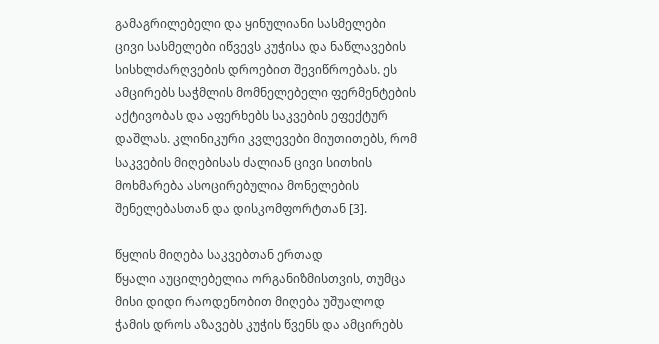გამაგრილებელი და ყინულიანი სასმელები
ცივი სასმელები იწვევს კუჭისა და ნაწლავების სისხლძარღვების დროებით შევიწროებას. ეს ამცირებს საჭმლის მომნელებელი ფერმენტების აქტივობას და აფერხებს საკვების ეფექტურ დაშლას. კლინიკური კვლევები მიუთითებს, რომ საკვების მიღებისას ძალიან ცივი სითხის მოხმარება ასოცირებულია მონელების შენელებასთან და დისკომფორტთან [3].

წყლის მიღება საკვებთან ერთად
წყალი აუცილებელია ორგანიზმისთვის, თუმცა მისი დიდი რაოდენობით მიღება უშუალოდ ჭამის დროს აზავებს კუჭის წვენს და ამცირებს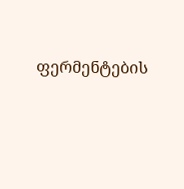ფერმენტების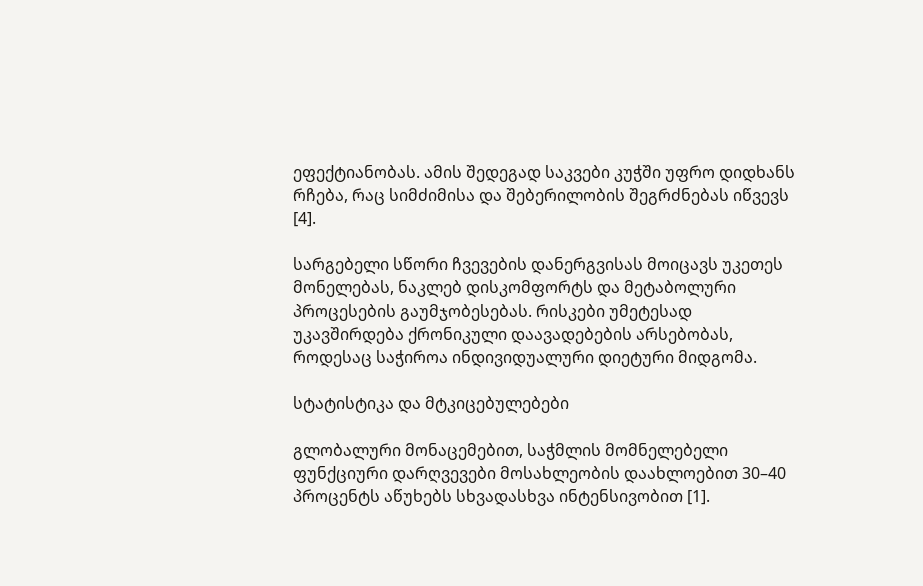ეფექტიანობას. ამის შედეგად საკვები კუჭში უფრო დიდხანს რჩება, რაც სიმძიმისა და შებერილობის შეგრძნებას იწვევს [4].

სარგებელი სწორი ჩვევების დანერგვისას მოიცავს უკეთეს მონელებას, ნაკლებ დისკომფორტს და მეტაბოლური პროცესების გაუმჯობესებას. რისკები უმეტესად უკავშირდება ქრონიკული დაავადებების არსებობას, როდესაც საჭიროა ინდივიდუალური დიეტური მიდგომა.

სტატისტიკა და მტკიცებულებები

გლობალური მონაცემებით, საჭმლის მომნელებელი ფუნქციური დარღვევები მოსახლეობის დაახლოებით 30–40 პროცენტს აწუხებს სხვადასხვა ინტენსივობით [1].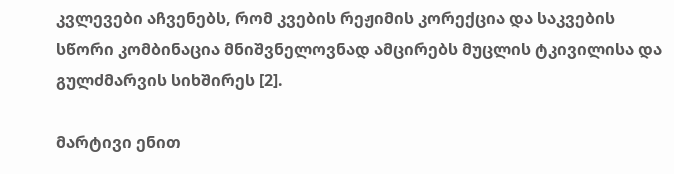კვლევები აჩვენებს, რომ კვების რეჟიმის კორექცია და საკვების სწორი კომბინაცია მნიშვნელოვნად ამცირებს მუცლის ტკივილისა და გულძმარვის სიხშირეს [2].

მარტივი ენით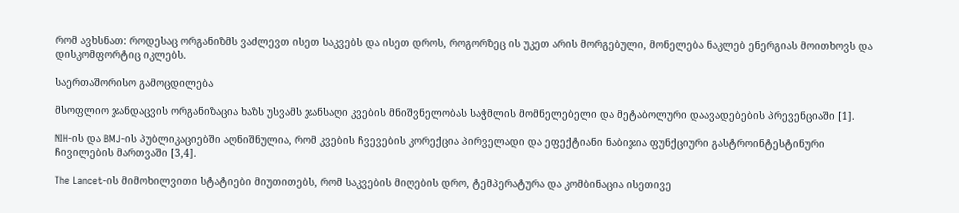რომ ავხსნათ: როდესაც ორგანიზმს ვაძლევთ ისეთ საკვებს და ისეთ დროს, როგორზეც ის უკეთ არის მორგებული, მონელება ნაკლებ ენერგიას მოითხოვს და დისკომფორტიც იკლებს.

საერთაშორისო გამოცდილება

მსოფლიო ჯანდაცვის ორგანიზაცია ხაზს უსვამს ჯანსაღი კვების მნიშვნელობას საჭმლის მომნელებელი და მეტაბოლური დაავადებების პრევენციაში [1].

NIH-ის და BMJ-ის პუბლიკაციებში აღნიშნულია, რომ კვების ჩვევების კორექცია პირველადი და ეფექტიანი ნაბიჯია ფუნქციური გასტროინტესტინური ჩივილების მართვაში [3,4].

The Lancet-ის მიმოხილვითი სტატიები მიუთითებს, რომ საკვების მიღების დრო, ტემპერატურა და კომბინაცია ისეთივე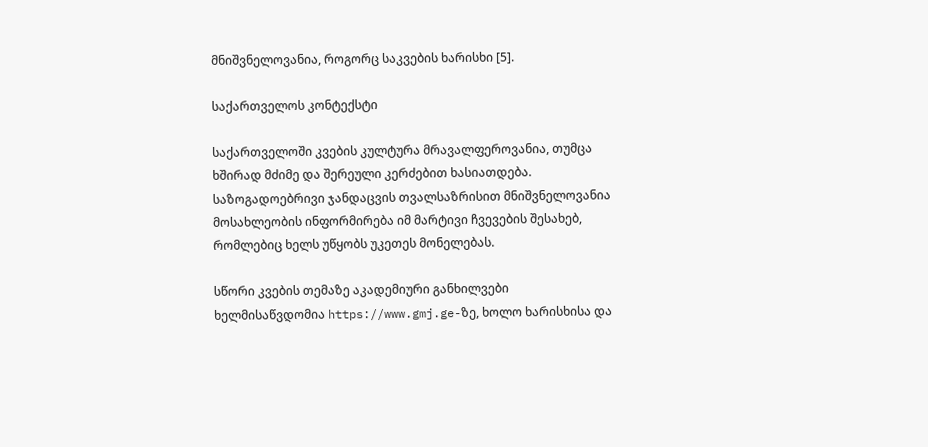მნიშვნელოვანია, როგორც საკვების ხარისხი [5].

საქართველოს კონტექსტი

საქართველოში კვების კულტურა მრავალფეროვანია, თუმცა ხშირად მძიმე და შერეული კერძებით ხასიათდება. საზოგადოებრივი ჯანდაცვის თვალსაზრისით მნიშვნელოვანია მოსახლეობის ინფორმირება იმ მარტივი ჩვევების შესახებ, რომლებიც ხელს უწყობს უკეთეს მონელებას.

სწორი კვების თემაზე აკადემიური განხილვები ხელმისაწვდომია https://www.gmj.ge-ზე, ხოლო ხარისხისა და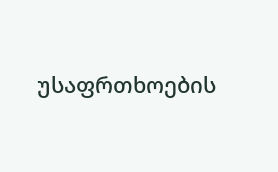უსაფრთხოების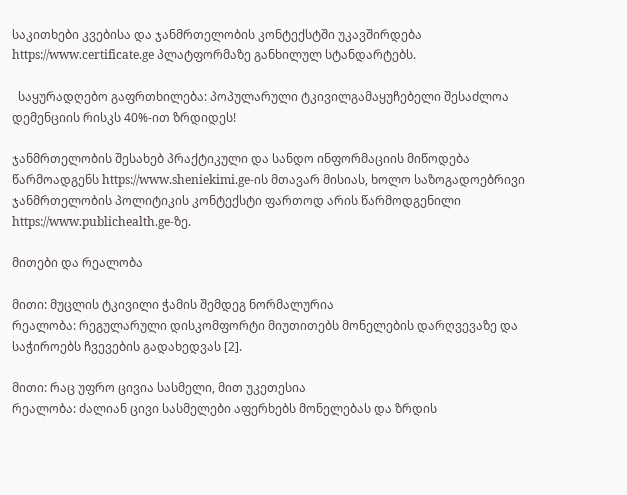საკითხები კვებისა და ჯანმრთელობის კონტექსტში უკავშირდება https://www.certificate.ge პლატფორმაზე განხილულ სტანდარტებს.

  საყურადღებო გაფრთხილება: პოპულარული ტკივილგამაყუჩებელი შესაძლოა დემენციის რისკს 40%-ით ზრდიდეს!

ჯანმრთელობის შესახებ პრაქტიკული და სანდო ინფორმაციის მიწოდება წარმოადგენს https://www.sheniekimi.ge-ის მთავარ მისიას, ხოლო საზოგადოებრივი ჯანმრთელობის პოლიტიკის კონტექსტი ფართოდ არის წარმოდგენილი https://www.publichealth.ge-ზე.

მითები და რეალობა

მითი: მუცლის ტკივილი ჭამის შემდეგ ნორმალურია
რეალობა: რეგულარული დისკომფორტი მიუთითებს მონელების დარღვევაზე და საჭიროებს ჩვევების გადახედვას [2].

მითი: რაც უფრო ცივია სასმელი, მით უკეთესია
რეალობა: ძალიან ცივი სასმელები აფერხებს მონელებას და ზრდის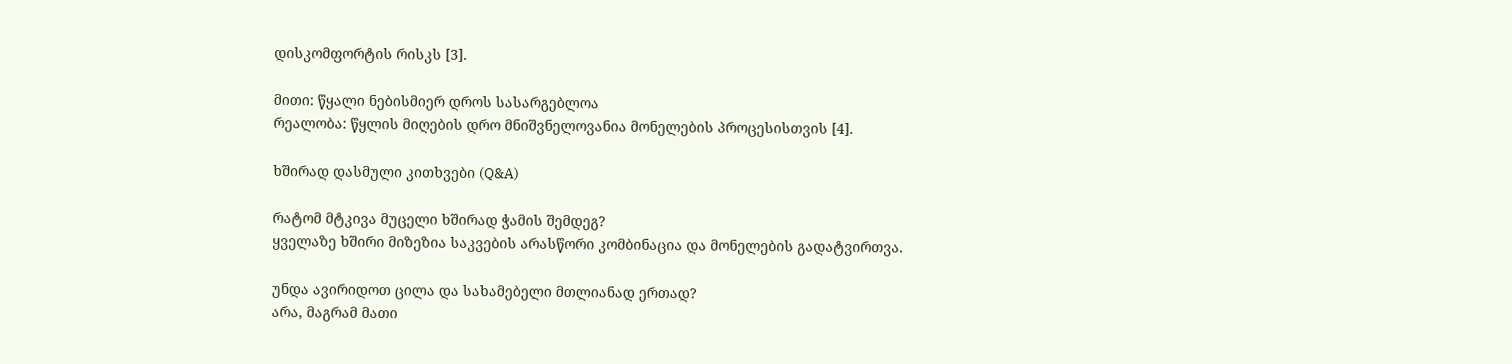დისკომფორტის რისკს [3].

მითი: წყალი ნებისმიერ დროს სასარგებლოა
რეალობა: წყლის მიღების დრო მნიშვნელოვანია მონელების პროცესისთვის [4].

ხშირად დასმული კითხვები (Q&A)

რატომ მტკივა მუცელი ხშირად ჭამის შემდეგ?
ყველაზე ხშირი მიზეზია საკვების არასწორი კომბინაცია და მონელების გადატვირთვა.

უნდა ავირიდოთ ცილა და სახამებელი მთლიანად ერთად?
არა, მაგრამ მათი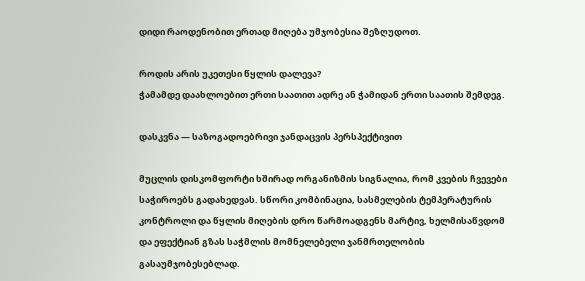დიდი რაოდენობით ერთად მიღება უმჯობესია შეზღუდოთ.

როდის არის უკეთესი წყლის დალევა?
ჭამამდე დაახლოებით ერთი საათით ადრე ან ჭამიდან ერთი საათის შემდეგ.

დასკვნა — საზოგადოებრივი ჯანდაცვის პერსპექტივით

მუცლის დისკომფორტი ხშირად ორგანიზმის სიგნალია, რომ კვების ჩვევები საჭიროებს გადახედვას. სწორი კომბინაცია, სასმელების ტემპერატურის კონტროლი და წყლის მიღების დრო წარმოადგენს მარტივ, ხელმისაწვდომ და ეფექტიან გზას საჭმლის მომნელებელი ჯანმრთელობის გასაუმჯობესებლად.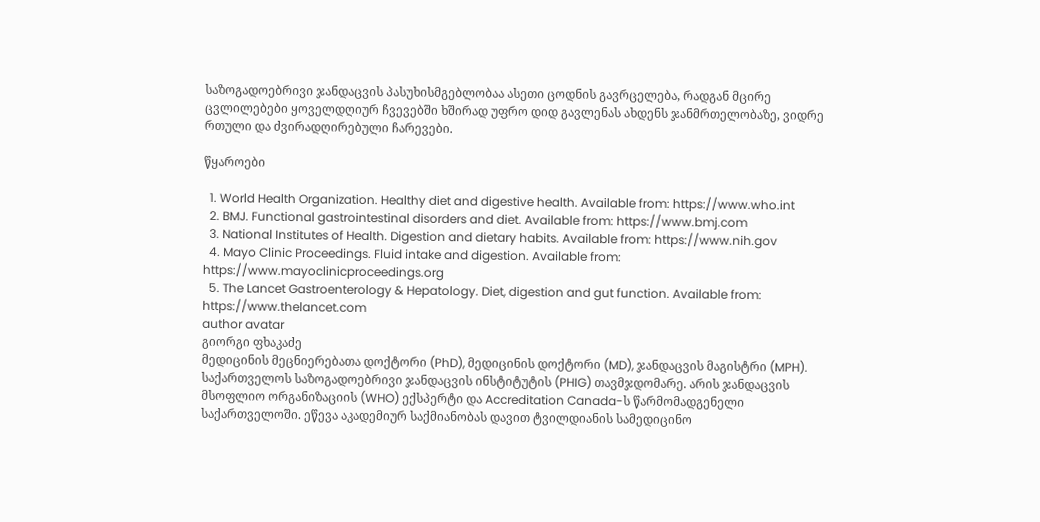საზოგადოებრივი ჯანდაცვის პასუხისმგებლობაა ასეთი ცოდნის გავრცელება, რადგან მცირე ცვლილებები ყოველდღიურ ჩვევებში ხშირად უფრო დიდ გავლენას ახდენს ჯანმრთელობაზე, ვიდრე რთული და ძვირადღირებული ჩარევები.

წყაროები

  1. World Health Organization. Healthy diet and digestive health. Available from: https://www.who.int
  2. BMJ. Functional gastrointestinal disorders and diet. Available from: https://www.bmj.com
  3. National Institutes of Health. Digestion and dietary habits. Available from: https://www.nih.gov
  4. Mayo Clinic Proceedings. Fluid intake and digestion. Available from: https://www.mayoclinicproceedings.org
  5. The Lancet Gastroenterology & Hepatology. Diet, digestion and gut function. Available from: https://www.thelancet.com
author avatar
გიორგი ფხაკაძე
მედიცინის მეცნიერებათა დოქტორი (PhD), მედიცინის დოქტორი (MD), ჯანდაცვის მაგისტრი (MPH). საქართველოს საზოგადოებრივი ჯანდაცვის ინსტიტუტის (PHIG) თავმჯდომარე. არის ჯანდაცვის მსოფლიო ორგანიზაციის (WHO) ექსპერტი და Accreditation Canada-ს წარმომადგენელი საქართველოში. ეწევა აკადემიურ საქმიანობას დავით ტვილდიანის სამედიცინო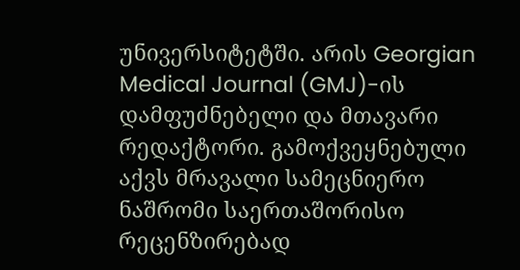უნივერსიტეტში. არის Georgian Medical Journal (GMJ)-ის დამფუძნებელი და მთავარი რედაქტორი. გამოქვეყნებული აქვს მრავალი სამეცნიერო ნაშრომი საერთაშორისო რეცენზირებად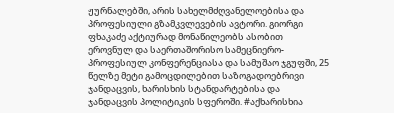ჟურნალებში, არის სახელმძღვანელოებისა და პროფესიული გზამკვლევების ავტორი. გიორგი ფხაკაძე აქტიურად მონაწილეობს ასობით ეროვნულ და საერთაშორისო სამეცნიერო-პროფესიულ კონფერენციასა და სამუშაო ჯგუფში, 25 წელზე მეტი გამოცდილებით საზოგადოებრივი ჯანდაცვის, ხარისხის სტანდარტებისა და ჯანდაცვის პოლიტიკის სფეროში. #აქხარისხია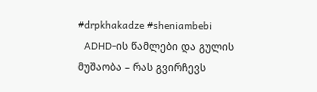#drpkhakadze #sheniambebi
  ADHD-ის წამლები და გულის მუშაობა – რას გვირჩევს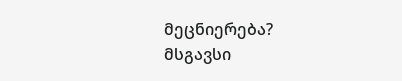მეცნიერება?
მსგავსი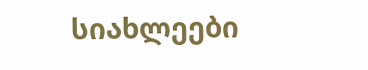სიახლეები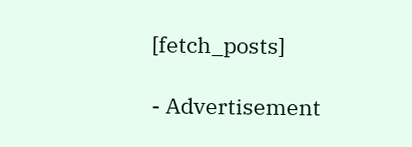[fetch_posts]

- Advertisement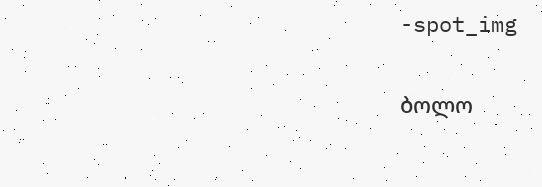-spot_img

ბოლო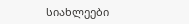სიახლეები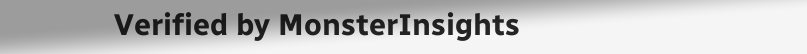Verified by MonsterInsights